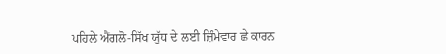ਪਹਿਲੇ ਐਂਗਲੋ-ਸਿੱਖ ਯੁੱਧ ਦੇ ਲਈ ਜ਼ਿੰਮੇਵਾਰ ਛੇ ਕਾਰਨ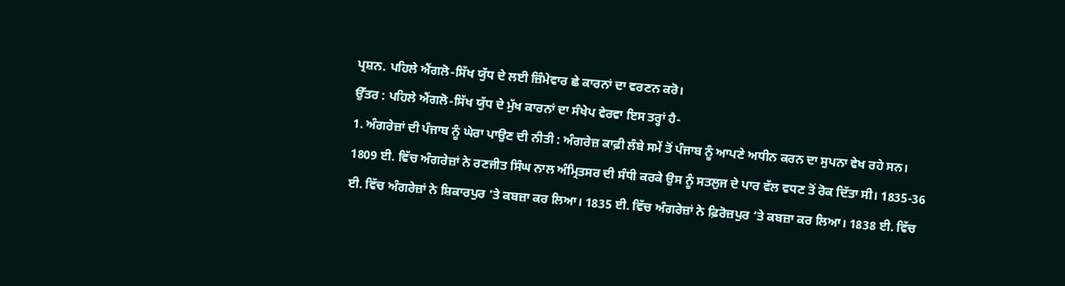ਪ੍ਰਸ਼ਨ. ਪਹਿਲੇ ਐਂਗਲੋ-ਸਿੱਖ ਯੁੱਧ ਦੇ ਲਈ ਜ਼ਿੰਮੇਵਾਰ ਛੇ ਕਾਰਨਾਂ ਦਾ ਵਰਣਨ ਕਰੋ।
ਉੱਤਰ : ਪਹਿਲੇ ਐਂਗਲੋ-ਸਿੱਖ ਯੁੱਧ ਦੇ ਮੁੱਖ ਕਾਰਨਾਂ ਦਾ ਸੰਖੇਪ ਵੇਰਵਾ ਇਸ ਤਰ੍ਹਾਂ ਹੈ-
1. ਅੰਗਰੇਜ਼ਾਂ ਦੀ ਪੰਜਾਬ ਨੂੰ ਘੇਰਾ ਪਾਉਣ ਦੀ ਨੀਤੀ : ਅੰਗਰੇਜ਼ ਕਾਫ਼ੀ ਲੰਬੇ ਸਮੇਂ ਤੋਂ ਪੰਜਾਬ ਨੂੰ ਆਪਣੇ ਅਧੀਨ ਕਰਨ ਦਾ ਸੁਪਨਾ ਵੇਖ ਰਹੇ ਸਨ। 1809 ਈ. ਵਿੱਚ ਅੰਗਰੇਜ਼ਾਂ ਨੇ ਰਣਜੀਤ ਸਿੰਘ ਨਾਲ ਅੰਮ੍ਰਿਤਸਰ ਦੀ ਸੰਧੀ ਕਰਕੇ ਉਸ ਨੂੰ ਸਤਲੁਜ ਦੇ ਪਾਰ ਵੱਲ ਵਧਣ ਤੋਂ ਰੋਕ ਦਿੱਤਾ ਸੀ। 1835-36 ਈ. ਵਿੱਚ ਅੰਗਰੇਜ਼ਾਂ ਨੇ ਸ਼ਿਕਾਰਪੁਰ ‘ਤੇ ਕਬਜ਼ਾ ਕਰ ਲਿਆ। 1835 ਈ. ਵਿੱਚ ਅੰਗਰੇਜ਼ਾਂ ਨੇ ਫ਼ਿਰੋਜ਼ਪੁਰ ‘ਤੇ ਕਬਜ਼ਾ ਕਰ ਲਿਆ। 1838 ਈ. ਵਿੱਚ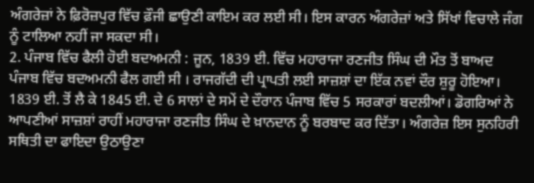ਅੰਗਰੇਜ਼ਾਂ ਨੇ ਫ਼ਿਰੋਜ਼ਪੁਰ ਵਿੱਚ ਫ਼ੌਜੀ ਛਾਉਣੀ ਕਾਇਮ ਕਰ ਲਈ ਸੀ। ਇਸ ਕਾਰਨ ਅੰਗਰੇਜ਼ਾਂ ਅਤੇ ਸਿੱਖਾਂ ਵਿਚਾਲੇ ਜੰਗ ਨੂੰ ਟਾਲਿਆ ਨਹੀਂ ਜਾ ਸਕਦਾ ਸੀ।
2. ਪੰਜਾਬ ਵਿੱਚ ਫੈਲੀ ਹੋਈ ਬਦਅਮਨੀ : ਜੂਨ, 1839 ਈ. ਵਿੱਚ ਮਹਾਰਾਜਾ ਰਣਜੀਤ ਸਿੰਘ ਦੀ ਮੌਤ ਤੋਂ ਬਾਅਦ ਪੰਜਾਬ ਵਿੱਚ ਬਦਅਮਨੀ ਫੈਲ ਗਈ ਸੀ । ਰਾਜਗੱਦੀ ਦੀ ਪ੍ਰਾਪਤੀ ਲਈ ਸਾਜ਼ਸ਼ਾਂ ਦਾ ਇੱਕ ਨਵਾਂ ਦੌਰ ਸ਼ੁਰੂ ਹੋਇਆ। 1839 ਈ. ਤੋਂ ਲੈ ਕੇ 1845 ਈ. ਦੇ 6 ਸਾਲਾਂ ਦੇ ਸਮੇਂ ਦੇ ਦੌਰਾਨ ਪੰਜਾਬ ਵਿੱਚ 5 ਸਰਕਾਰਾਂ ਬਦਲੀਆਂ। ਡੋਗਰਿਆਂ ਨੇ ਆਪਣੀਆਂ ਸਾਜ਼ਸ਼ਾਂ ਰਾਹੀਂ ਮਹਾਰਾਜਾ ਰਣਜੀਤ ਸਿੰਘ ਦੇ ਖ਼ਾਨਦਾਨ ਨੂੰ ਬਰਬਾਦ ਕਰ ਦਿੱਤਾ। ਅੰਗਰੇਜ਼ ਇਸ ਸੁਨਹਿਰੀ ਸਥਿਤੀ ਦਾ ਫਾਇਦਾ ਉਠਾਉਣਾ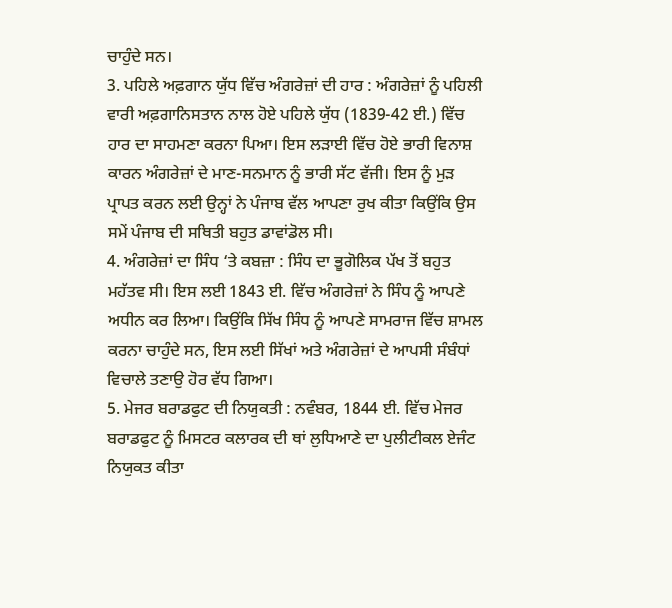ਚਾਹੁੰਦੇ ਸਨ।
3. ਪਹਿਲੇ ਅਫ਼ਗਾਨ ਯੁੱਧ ਵਿੱਚ ਅੰਗਰੇਜ਼ਾਂ ਦੀ ਹਾਰ : ਅੰਗਰੇਜ਼ਾਂ ਨੂੰ ਪਹਿਲੀ ਵਾਰੀ ਅਫ਼ਗਾਨਿਸਤਾਨ ਨਾਲ ਹੋਏ ਪਹਿਲੇ ਯੁੱਧ (1839-42 ਈ.) ਵਿੱਚ ਹਾਰ ਦਾ ਸਾਹਮਣਾ ਕਰਨਾ ਪਿਆ। ਇਸ ਲੜਾਈ ਵਿੱਚ ਹੋਏ ਭਾਰੀ ਵਿਨਾਸ਼ ਕਾਰਨ ਅੰਗਰੇਜ਼ਾਂ ਦੇ ਮਾਣ-ਸਨਮਾਨ ਨੂੰ ਭਾਰੀ ਸੱਟ ਵੱਜੀ। ਇਸ ਨੂੰ ਮੁੜ ਪ੍ਰਾਪਤ ਕਰਨ ਲਈ ਉਨ੍ਹਾਂ ਨੇ ਪੰਜਾਬ ਵੱਲ ਆਪਣਾ ਰੁਖ ਕੀਤਾ ਕਿਉਂਕਿ ਉਸ ਸਮੇਂ ਪੰਜਾਬ ਦੀ ਸਥਿਤੀ ਬਹੁਤ ਡਾਵਾਂਡੋਲ ਸੀ।
4. ਅੰਗਰੇਜ਼ਾਂ ਦਾ ਸਿੰਧ ‘ਤੇ ਕਬਜ਼ਾ : ਸਿੰਧ ਦਾ ਭੂਗੋਲਿਕ ਪੱਖ ਤੋਂ ਬਹੁਤ ਮਹੱਤਵ ਸੀ। ਇਸ ਲਈ 1843 ਈ. ਵਿੱਚ ਅੰਗਰੇਜ਼ਾਂ ਨੇ ਸਿੰਧ ਨੂੰ ਆਪਣੇ ਅਧੀਨ ਕਰ ਲਿਆ। ਕਿਉਂਕਿ ਸਿੱਖ ਸਿੰਧ ਨੂੰ ਆਪਣੇ ਸਾਮਰਾਜ ਵਿੱਚ ਸ਼ਾਮਲ ਕਰਨਾ ਚਾਹੁੰਦੇ ਸਨ, ਇਸ ਲਈ ਸਿੱਖਾਂ ਅਤੇ ਅੰਗਰੇਜ਼ਾਂ ਦੇ ਆਪਸੀ ਸੰਬੰਧਾਂ ਵਿਚਾਲੇ ਤਣਾਉ ਹੋਰ ਵੱਧ ਗਿਆ।
5. ਮੇਜਰ ਬਰਾਡਫੁਟ ਦੀ ਨਿਯੁਕਤੀ : ਨਵੰਬਰ, 1844 ਈ. ਵਿੱਚ ਮੇਜਰ ਬਰਾਡਫੁਟ ਨੂੰ ਮਿਸਟਰ ਕਲਾਰਕ ਦੀ ਥਾਂ ਲੁਧਿਆਣੇ ਦਾ ਪੁਲੀਟੀਕਲ ਏਜੰਟ ਨਿਯੁਕਤ ਕੀਤਾ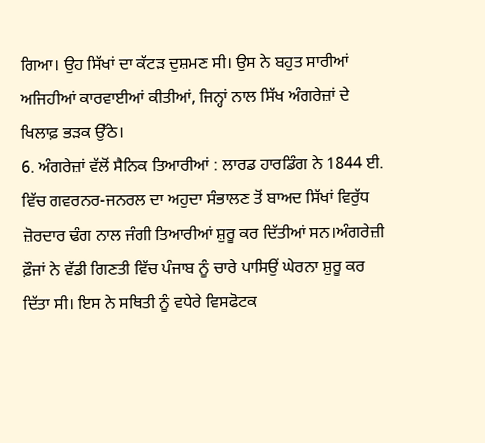ਗਿਆ। ਉਹ ਸਿੱਖਾਂ ਦਾ ਕੱਟੜ ਦੁਸ਼ਮਣ ਸੀ। ਉਸ ਨੇ ਬਹੁਤ ਸਾਰੀਆਂ ਅਜਿਹੀਆਂ ਕਾਰਵਾਈਆਂ ਕੀਤੀਆਂ, ਜਿਨ੍ਹਾਂ ਨਾਲ ਸਿੱਖ ਅੰਗਰੇਜ਼ਾਂ ਦੇ ਖਿਲਾਫ਼ ਭੜਕ ਉੱਠੇ।
6. ਅੰਗਰੇਜ਼ਾਂ ਵੱਲੋਂ ਸੈਨਿਕ ਤਿਆਰੀਆਂ : ਲਾਰਡ ਹਾਰਡਿੰਗ ਨੇ 1844 ਈ. ਵਿੱਚ ਗਵਰਨਰ-ਜਨਰਲ ਦਾ ਅਹੁਦਾ ਸੰਭਾਲਣ ਤੋਂ ਬਾਅਦ ਸਿੱਖਾਂ ਵਿਰੁੱਧ ਜ਼ੋਰਦਾਰ ਢੰਗ ਨਾਲ ਜੰਗੀ ਤਿਆਰੀਆਂ ਸ਼ੁਰੂ ਕਰ ਦਿੱਤੀਆਂ ਸਨ।ਅੰਗਰੇਜ਼ੀ ਫ਼ੌਜਾਂ ਨੇ ਵੱਡੀ ਗਿਣਤੀ ਵਿੱਚ ਪੰਜਾਬ ਨੂੰ ਚਾਰੇ ਪਾਸਿਉਂ ਘੇਰਨਾ ਸ਼ੁਰੂ ਕਰ ਦਿੱਤਾ ਸੀ। ਇਸ ਨੇ ਸਥਿਤੀ ਨੂੰ ਵਧੇਰੇ ਵਿਸਫੋਟਕ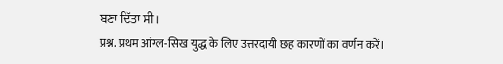ਬਣਾ ਦਿੱਤਾ ਸੀ।
प्रश्न. प्रथम आंग्ल-सिख युद्ध के लिए उत्तरदायी छह कारणों का वर्णन करें।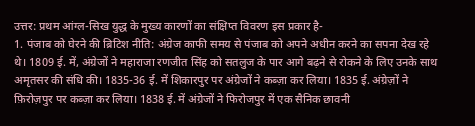उत्तर: प्रथम आंग्ल-सिख युद्ध के मुख्य कारणों का संक्षिप्त विवरण इस प्रकार है-
1. पंजाब को घेरने की ब्रिटिश नीति: अंग्रेज काफी समय से पंजाब को अपने अधीन करने का सपना देख रहे थे। 1809 ई. में, अंग्रेजों ने महाराजा रणजीत सिंह को सतलुज के पार आगे बढ़ने से रोकने के लिए उनके साथ अमृतसर की संधि की। 1835-36 ई. में शिकारपुर पर अंग्रेजों ने कब्ज़ा कर लिया। 1835 ई. अंग्रेज़ों ने फ़िरोज़पुर पर कब्ज़ा कर लिया। 1838 ई. में अंग्रेजों ने फिरोजपुर में एक सैनिक छावनी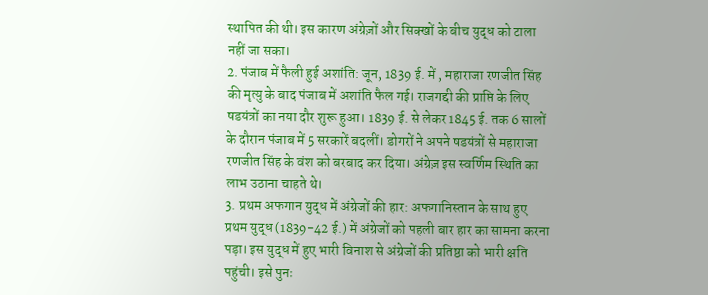स्थापित की थी। इस कारण अंग्रेज़ों और सिक्खों के बीच युद्ध को टाला नहीं जा सका।
2. पंजाब में फैली हुई अशांति: जून, 1839 ई. में , महाराजा रणजीत सिंह की मृत्यु के बाद पंजाब में अशांति फैल गई। राजगद्दी की प्राप्ति के लिए षडयंत्रों का नया दौर शुरू हुआ। 1839 ई. से लेकर 1845 ई. तक 6 सालों के दौरान पंजाब में 5 सरकारें बदलीं। डोगरों ने अपने षडयंत्रों से महाराजा रणजीत सिंह के वंश को बरबाद कर दिया। अंग्रेज़ इस स्वर्णिम स्थिति का लाभ उठाना चाहते थे।
3. प्रथम अफगान युद्ध में अंग्रेजों की हार: अफगानिस्तान के साथ हुए प्रथम युद्ध (1839-42 ई.) में अंग्रेजों को पहली बार हार का सामना करना पड़ा। इस युद्ध में हुए भारी विनाश से अंग्रेजों की प्रतिष्ठा को भारी क्षति पहुंची। इसे पुनः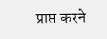प्राप्त करने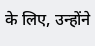के लिए, उन्होंने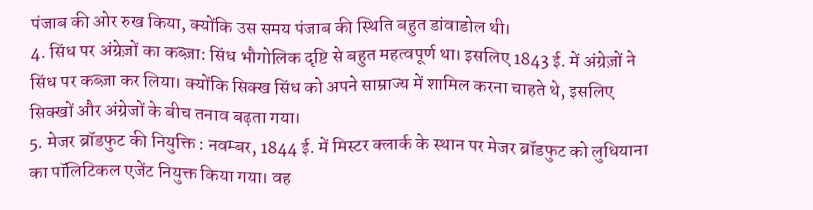पंजाब की ओर रुख किया, क्योंकि उस समय पंजाब की स्थिति बहुत डांवाडोल थी।
4. सिंध पर अंग्रेज़ों का कब्ज़ा: सिंध भौगोलिक दृष्टि से बहुत महत्वपूर्ण था। इसलिए 1843 ई. में अंग्रेज़ों ने सिंध पर कब्ज़ा कर लिया। क्योंकि सिक्ख सिंध को अपने साम्राज्य में शामिल करना चाहते थे, इसलिए सिक्खों और अंग्रेजों के बीच तनाव बढ़ता गया।
5. मेजर ब्रॉडफुट की नियुक्ति : नवम्बर, 1844 ई. में मिस्टर क्लार्क के स्थान पर मेजर ब्रॉडफुट को लुधियाना का पॉलिटिकल एजेंट नियुक्त किया गया। वह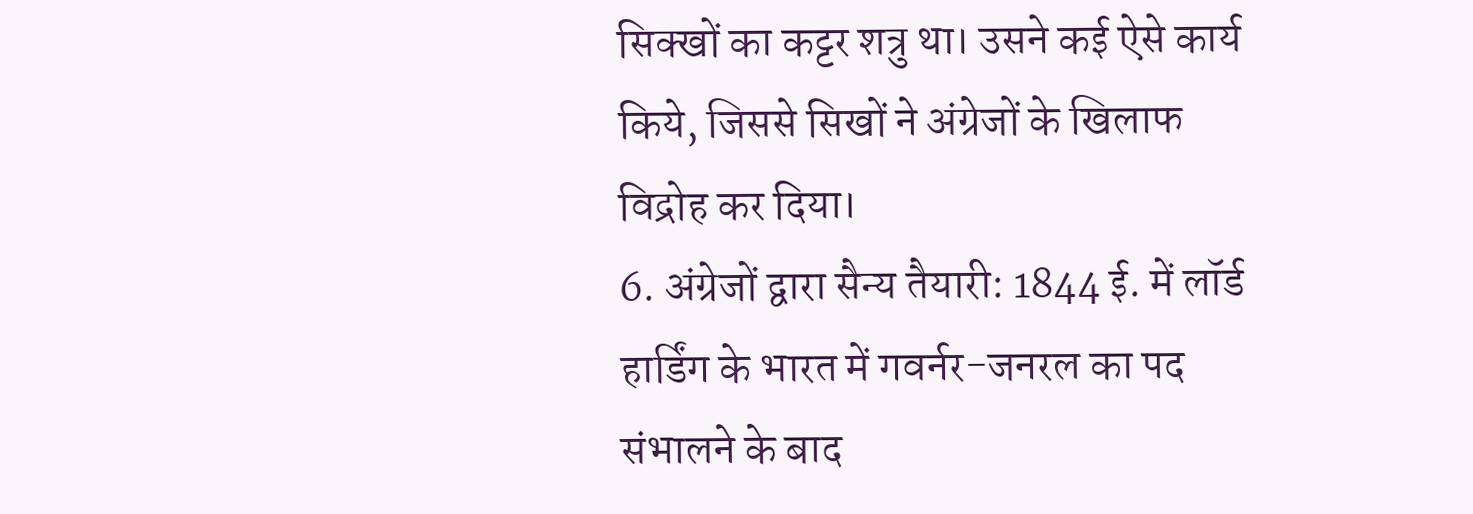सिक्खों का कट्टर शत्रु था। उसने कई ऐसे कार्य किये, जिससे सिखों ने अंग्रेजों के खिलाफ विद्रोह कर दिया।
6. अंग्रेजों द्वारा सैन्य तैयारी: 1844 ई. में लॉर्ड हार्डिंग के भारत में गवर्नर-जनरल का पद संभालने के बाद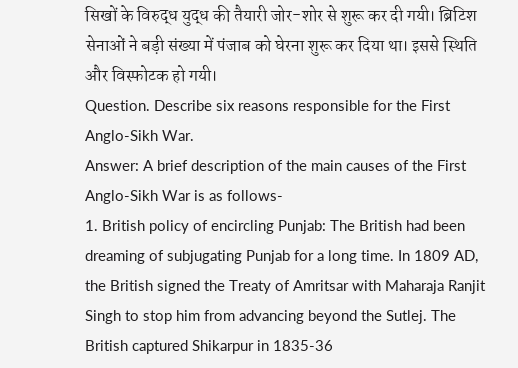सिखों के विरुद्ध युद्ध की तैयारी जोर-शोर से शुरू कर दी गयी। ब्रिटिश सेनाओं ने बड़ी संख्या में पंजाब को घेरना शुरू कर दिया था। इससे स्थिति और विस्फोटक हो गयी।
Question. Describe six reasons responsible for the First Anglo-Sikh War.
Answer: A brief description of the main causes of the First Anglo-Sikh War is as follows-
1. British policy of encircling Punjab: The British had been dreaming of subjugating Punjab for a long time. In 1809 AD, the British signed the Treaty of Amritsar with Maharaja Ranjit Singh to stop him from advancing beyond the Sutlej. The British captured Shikarpur in 1835-36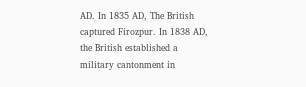AD. In 1835 AD, The British captured Firozpur. In 1838 AD, the British established a military cantonment in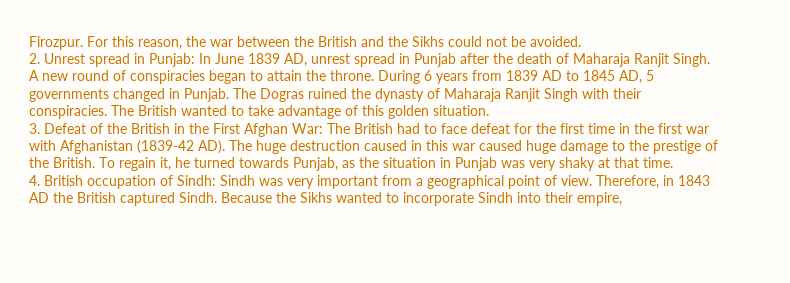Firozpur. For this reason, the war between the British and the Sikhs could not be avoided.
2. Unrest spread in Punjab: In June 1839 AD, unrest spread in Punjab after the death of Maharaja Ranjit Singh. A new round of conspiracies began to attain the throne. During 6 years from 1839 AD to 1845 AD, 5 governments changed in Punjab. The Dogras ruined the dynasty of Maharaja Ranjit Singh with their conspiracies. The British wanted to take advantage of this golden situation.
3. Defeat of the British in the First Afghan War: The British had to face defeat for the first time in the first war with Afghanistan (1839-42 AD). The huge destruction caused in this war caused huge damage to the prestige of the British. To regain it, he turned towards Punjab, as the situation in Punjab was very shaky at that time.
4. British occupation of Sindh: Sindh was very important from a geographical point of view. Therefore, in 1843 AD the British captured Sindh. Because the Sikhs wanted to incorporate Sindh into their empire,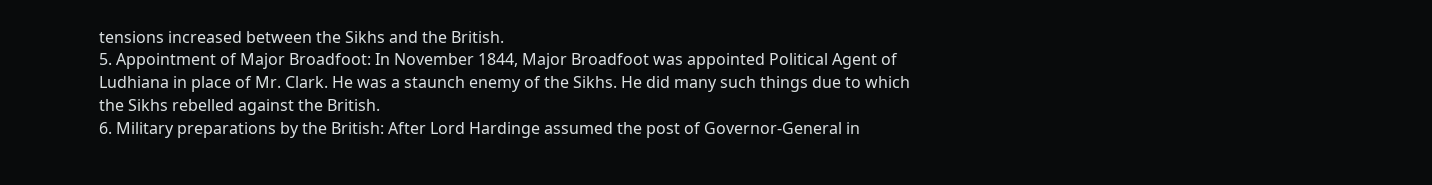tensions increased between the Sikhs and the British.
5. Appointment of Major Broadfoot: In November 1844, Major Broadfoot was appointed Political Agent of Ludhiana in place of Mr. Clark. He was a staunch enemy of the Sikhs. He did many such things due to which the Sikhs rebelled against the British.
6. Military preparations by the British: After Lord Hardinge assumed the post of Governor-General in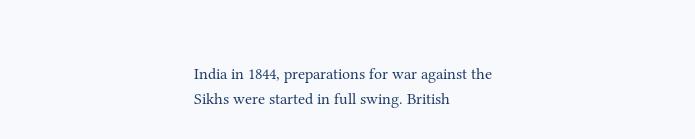India in 1844, preparations for war against the Sikhs were started in full swing. British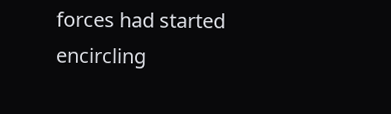forces had started encircling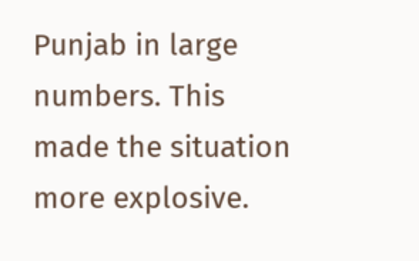Punjab in large numbers. This made the situation more explosive.